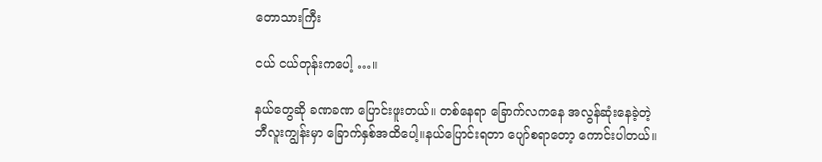တောသားကြီး

ငယ် ငယ်တုန်းကပေါ့ …။

နယ်တွေဆို ခဏခဏ ပြောင်းဖူးတယ်။ တစ်နေရာ ခြောက်လကနေ အလွန်ဆုံးနေခဲ့တဲ့ ဘီလူးကျွန်းမှာ ခြောက်နှစ်အထိပေါ့။နယ်ပြောင်းရတာ ပျော်စရာတော့ ကောင်းပါတယ်။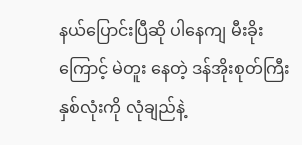နယ်ပြောင်းပြီဆို ပါနေကျ မီးခိုးကြောင့် မဲတူး နေတဲ့ ဒန်အိုးစုတ်ကြီးနှစ်လုံးကို လုံချည်နဲ့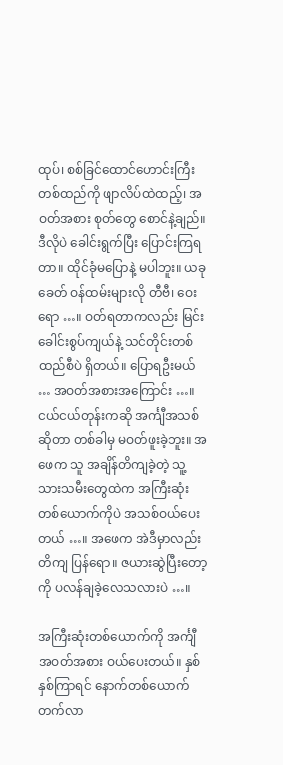ထုပ်၊ စစ်ခြင်ထောင်ဟောင်းကြီးတစ်ထည်ကို ဖျာလိပ်ထဲထည့်၊ အဝတ်အစား စုတ်တွေ စောင်နဲ့ချည်။ ဒီလိုပဲ ခေါင်းရွက်ပြီး ပြောင်းကြရတာ။ ထိုင်ခုံမပြောနဲ့ မပါဘူး။ ယခုခေတ် ဝန်ထမ်းများလို တီဗီ၊ ဝေးရော …။ ဝတ်ရတာကလည်း မြင်းခေါင်းစွပ်ကျယ်နဲ့ သင်တိုင်းတစ်ထည်စီပဲ ရှိတယ်။ ပြောရဦးမယ် … အဝတ်အစားအကြောင်း …။ ငယ်ငယ်တုန်းကဆို အင်္ကျီအသစ်ဆိုတာ တစ်ခါမှ မဝတ်ဖူးခဲ့ဘူး။ အဖေက သူ အချိန်တိကျခဲ့တဲ့ သူ့သားသမီးတွေထဲက အကြီးဆုံးတစ်ယောက်ကိုပဲ အသစ်ဝယ်ပေးတယ် …။ အဖေက အဲဒီမှာလည်း တိကျ ပြန်ရော။ ဇယားဆွဲပြီးတော့ကို ပလန်ချခဲ့လေသလားပဲ …။

အကြီးဆုံးတစ်ယောက်ကို အင်္ကျီအဝတ်အစား ဝယ်ပေးတယ်။ နှစ်နှစ်ကြာရင် နောက်တစ်ယောက် တက်လာ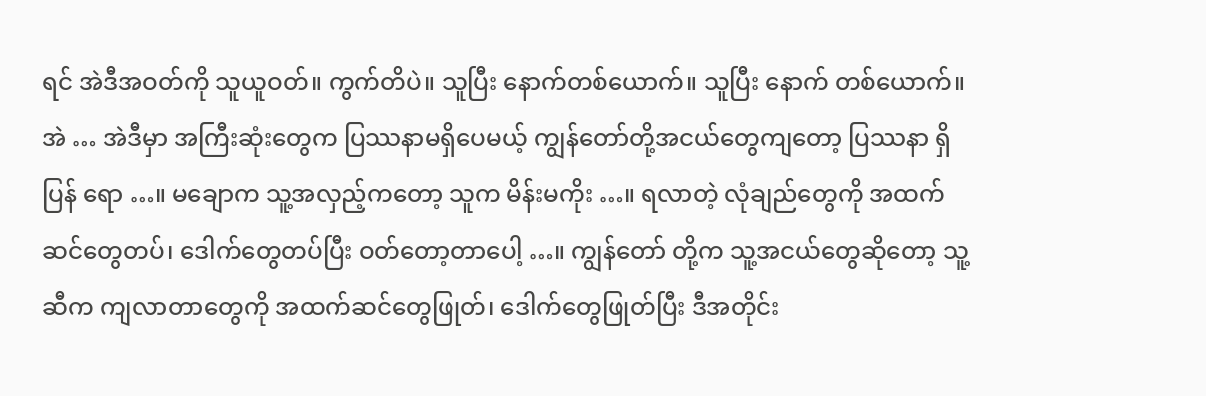ရင် အဲဒီအဝတ်ကို သူယူဝတ်။ ကွက်တိပဲ။ သူပြီး နောက်တစ်ယောက်။ သူပြီး နောက် တစ်ယောက်။ အဲ … အဲဒီမှာ အကြီးဆုံးတွေက ပြဿနာမရှိပေမယ့် ကျွန်တော်တို့အငယ်တွေကျတော့ ပြဿနာ ရှိပြန် ရော …။ မချောက သူ့အလှည့်ကတော့ သူက မိန်းမကိုး …။ ရလာတဲ့ လုံချည်တွေကို အထက်ဆင်တွေတပ်၊ ဒေါက်တွေတပ်ပြီး ဝတ်တော့တာပေါ့ …။ ကျွန်တော် တို့က သူ့အငယ်တွေဆိုတော့ သူ့ဆီက ကျလာတာတွေကို အထက်ဆင်တွေဖြုတ်၊ ဒေါက်တွေဖြုတ်ပြီး ဒီအတိုင်း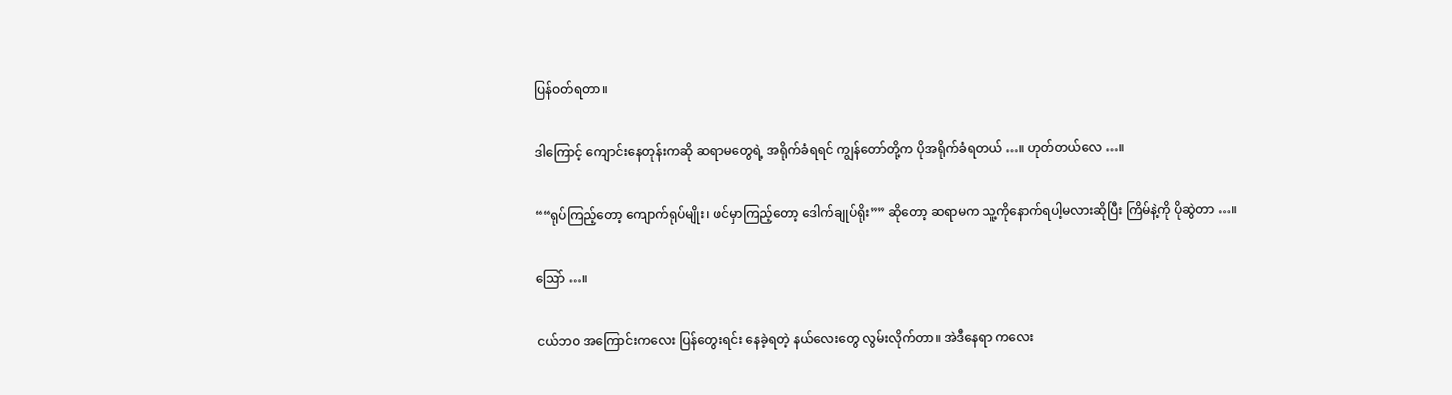ပြန်ဝတ်ရတာ။

ဒါကြောင့် ကျောင်းနေတုန်းကဆို ဆရာမတွေရဲ့ အရိုက်ခံရရင် ကျွန်တော်တို့က ပိုအရိုက်ခံရတယ် …။ ဟုတ်တယ်လေ …။

““ရုပ်ကြည့်တော့ ကျောက်ရုပ်မျိုး၊ ဖင်မှာကြည့်တော့ ဒေါက်ချုပ်ရိုး”” ဆိုတော့ ဆရာမက သူ့ကိုနောက်ရပါ့မလားဆိုပြီး ကြိမ်နဲ့ကို ပိုဆွဲတာ …။

ဩော် …။

ငယ်ဘ၀ အကြောင်းကလေး ပြန်တွေးရင်း နေခဲ့ရတဲ့ နယ်လေးတွေ လွမ်းလိုက်တာ။ အဲဒီနေရာ ကလေး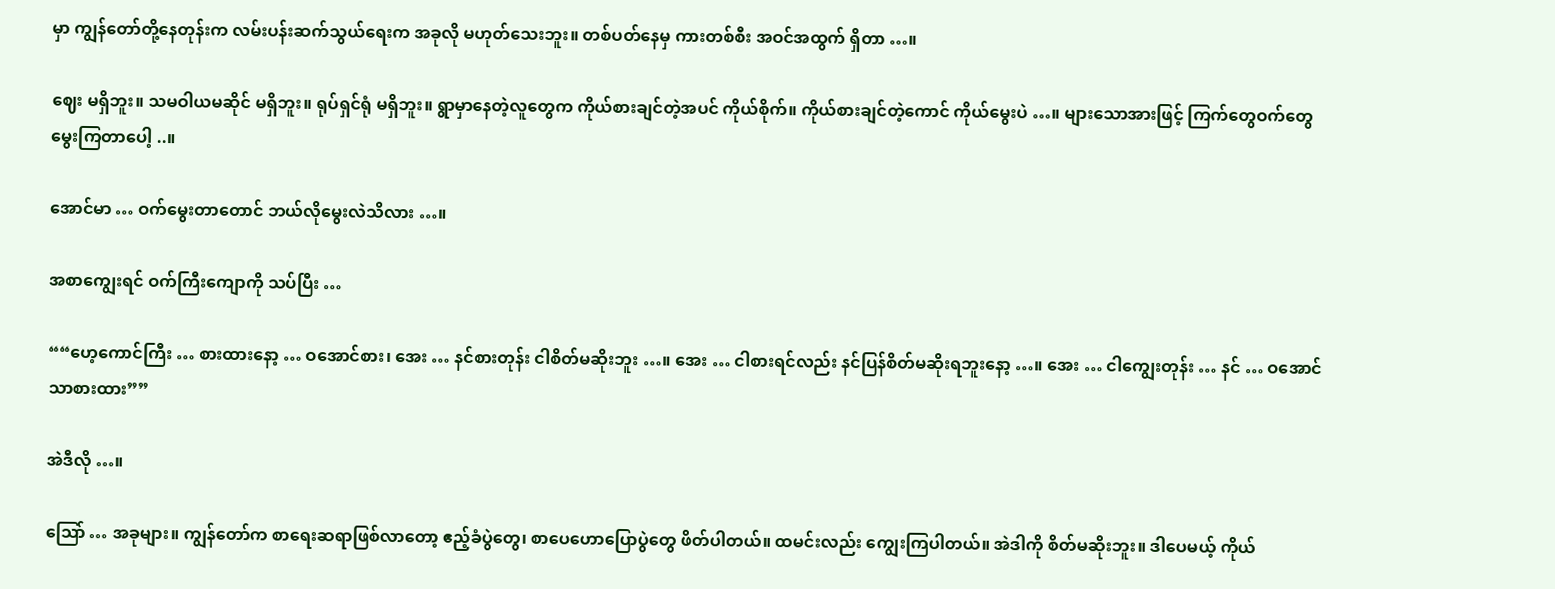မှာ ကျွန်တော်တို့နေတုန်းက လမ်းပန်းဆက်သွယ်ရေးက အခုလို မဟုတ်သေးဘူး။ တစ်ပတ်နေမှ ကားတစ်စီး အဝင်အထွက် ရှိတာ …။

ဈေး မရှိဘူး။ သမဝါယမဆိုင် မရှိဘူး။ ရုပ်ရှင်ရုံ မရှိဘူး။ ရွာမှာနေတဲ့လူတွေက ကိုယ်စားချင်တဲ့အပင် ကိုယ်စိုက်။ ကိုယ်စားချင်တဲ့ကောင် ကိုယ်မွေးပဲ …။ များသောအားဖြင့် ကြက်တွေဝက်တွေ မွေးကြတာပေါ့ ..။

အောင်မာ … ဝက်မွေးတာတောင် ဘယ်လိုမွေးလဲသိလား …။

အစာကျွေးရင် ဝက်ကြီးကျောကို သပ်ပြီး …

““ဟေ့ကောင်ကြီး … စားထားနော့ … ဝအောင်စား၊ အေး … နင်စားတုန်း ငါစိတ်မဆိုးဘူး …။ အေး … ငါစားရင်လည်း နင်ပြန်စိတ်မဆိုးရဘူးနော့ …။ အေး … ငါကျွေးတုန်း … နင် … ဝအောင်သာစားထား””

အဲဒီလို …။

ဩော် … အခုများ။ ကျွန်တော်က စာရေးဆရာဖြစ်လာတော့ ဧည့်ခံပွဲတွေ၊ စာပေဟောပြောပွဲတွေ ဖိတ်ပါတယ်။ ထမင်းလည်း ကျွေးကြပါတယ်။ အဲဒါကို စိတ်မဆိုးဘူး။ ဒါပေမယ့် ကိုယ်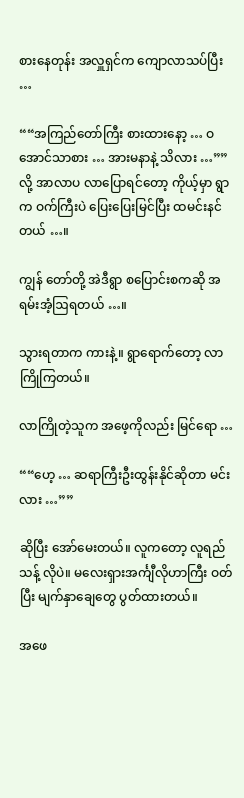စားနေတုန်း အလှူရှင်က ကျောလာသပ်ပြီး …

““အကြည်တော်ကြီး စားထားနော့ … ဝအောင်သာစား … အားမနာနဲ့ သိလား …””လို့ အာလာပ လာပြောရင်တော့ ကိုယ့်မှာ ရွာက ဝက်ကြီးပဲ ပြေးပြေးမြင်ပြီး ထမင်းနင်တယ် …။

ကျွန် တော်တို့ အဲဒီရွာ စပြောင်းစကဆို အရမ်းအံ့ဩရတယ် …။

သွားရတာက ကားနဲ့။ ရွာရောက်တော့ လာကြိုကြတယ်။

လာကြိုတဲ့သူက အဖေ့ကိုလည်း မြင်ရော …

““ဟေ့ … ဆရာကြီးဦးထွန်းနိုင်ဆိုတာ မင်းလား …””

ဆိုပြီး အော်မေးတယ်။ လူကတော့ လူရည်သန့် လိုပဲ။ မလေးရှားအင်္ကျီလိုဟာကြီး ဝတ်ပြီး မျက်နှာချေတွေ ပွတ်ထားတယ်။

အဖေ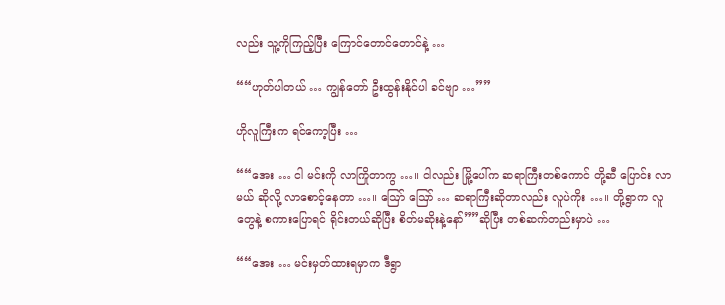လည်း သူ့ကိုကြည့်ပြီး ကြောင်တောင်တောင်နဲ့ …

““ဟုတ်ပါတယ် … ကျွန်တော် ဦးထွန်းနိုင်ပါ ခင်ဗျာ …””

ဟိုလူကြီးက ရင်ကော့ပြီး …

““အေး … ငါ မင်းကို လာကြိုတာကွ …။ ငါလည်း မြို့ပေါ်က ဆရာကြီးတစ်ကောင် တို့ဆီ ပြောင်း လာမယ် ဆိုလို့ လာစောင့်နေတာ …။ ဩော် ဩော် … ဆရာကြီးဆိုတာလည်း လူပဲကိုး …။ တို့ရွာက လူတွေနဲ့ စကားပြောရင် ရိုင်းတယ်ဆိုပြီး စိတ်မဆိုးနဲ့နော်””ဆိုပြီး တစ်ဆက်တည်းမှာပဲ …

““အေး … မင်းမှတ်ထားရမှာက ဒီရွာ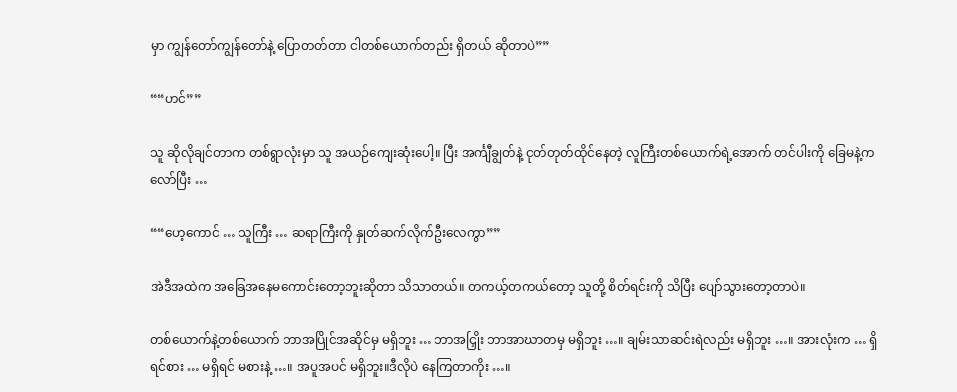မှာ ကျွန်တော်ကျွန်တော်နဲ့ ပြောတတ်တာ ငါတစ်ယောက်တည်း ရှိတယ် ဆိုတာပဲ””

““ဟင်””

သူ ဆိုလိုချင်တာက တစ်ရွာလုံးမှာ သူ အယဉ်ကျေးဆုံးပေါ့။ ပြီး အင်္ကျီချွတ်နဲ့ ငုတ်တုတ်ထိုင်နေတဲ့ လူကြီးတစ်ယောက်ရဲ့အောက် တင်ပါးကို ခြေမနဲ့ကလော်ပြီး …

““ဟေ့ကောင် … သူကြီး … ဆရာကြီးကို နှုတ်ဆက်လိုက်ဦးလေကွာ””

အဲဒီအထဲက အခြေအနေမကောင်းတော့ဘူးဆိုတာ သိသာတယ်။ တကယ့်တကယ်တော့ သူတို့ စိတ်ရင်းကို သိပြီး ပျော်သွားတော့တာပဲ။

တစ်ယောက်နဲ့တစ်ယောက် ဘာအပြိုင်အဆိုင်မှ မရှိဘူး … ဘာအငြှိုး ဘာအာဃာတမှ မရှိဘူး …။ ချမ်းသာဆင်းရဲလည်း မရှိဘူး …။ အားလုံးက … ရှိရင်စား … မရှိရင် မစားနဲ့ …။ အပူအပင် မရှိဘူး။ဒီလိုပဲ နေကြတာကိုး …။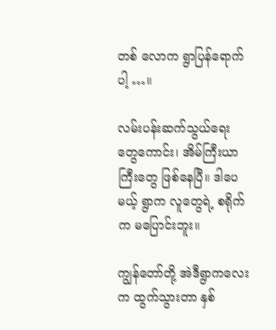တစ် လောက ရွာပြန်ရောက်ပါ့ …။

လမ်းပန်းဆက်သွယ်ရေးတွေကောင်း၊ အိမ်ကြီးယာကြီးတွေ ဖြစ်နေပြီ။ ဒါပေမယ့် ရွာက လူတွေရဲ့ စရိုက်က မပြောင်းဘူး။

ကျွန်တော်တို့ အဲဒီရွာကလေးက ထွက်သွားတာ နှစ်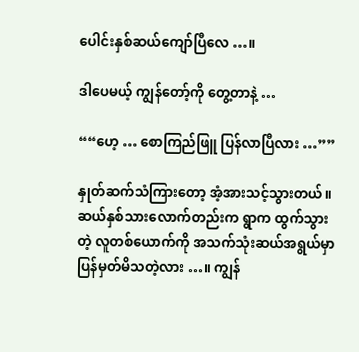ပေါင်းနှစ်ဆယ်ကျော်ပြီလေ …။

ဒါပေမယ့် ကျွန်တော့်ကို တွေ့တာနဲ့ …

““ဟေ့ … စောကြည်ဖြူ ပြန်လာပြီလား …””

နှုတ်ဆက်သံကြားတော့ အံ့အားသင့်သွားတယ်။ ဆယ်နှစ်သားလောက်တည်းက ရွာက ထွက်သွားတဲ့ လူတစ်ယောက်ကို အသက်သုံးဆယ်အရွယ်မှာ ပြန်မှတ်မိသတဲ့လား …။ ကျွန်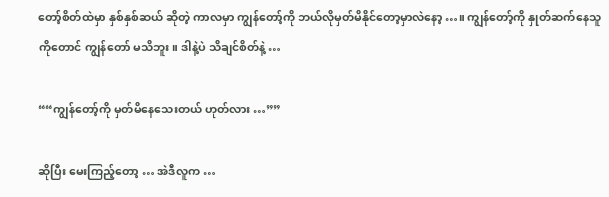တော့်စိတ်ထဲမှာ နှစ်နှစ်ဆယ် ဆိုတဲ့ ကာလမှာ ကျွန်တော့်ကို ဘယ်လိုမှတ်မိနိုင်တော့မှာလဲနော့ …။ ကျွန်တော့်ကို နှုတ်ဆက်နေသူ ကိုတောင် ကျွန်တော် မသိဘူး။ ဒါနဲ့ပဲ သိချင်စိတ်နဲ့ …

““ကျွန်တော့်ကို မှတ်မိနေသေးတယ် ဟုတ်လား …””

ဆိုပြီး မေးကြည့်တော့ … အဲဒီလူက …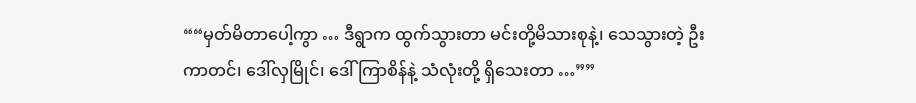““မှတ်မိတာပေါ့ကွာ … ဒီရွာက ထွက်သွားတာ မင်းတို့မိသားစုနဲ့၊ သေသွားတဲ့ ဦးကာတင်၊ ဒေါ်လှမြိုင်၊ ဒေါ်ကြာစိန်နဲ့ သံလုံးတို့ ရှိသေးတာ …””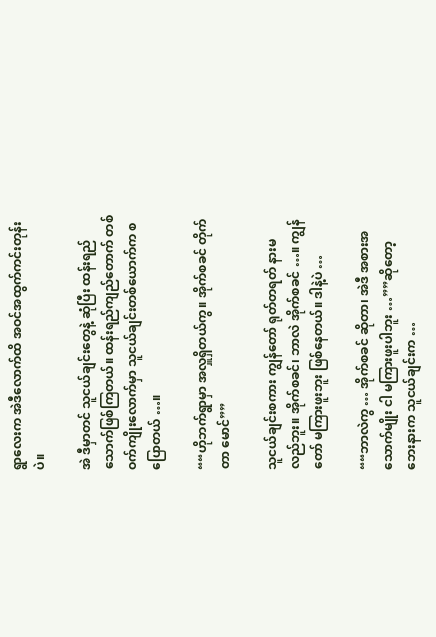ရွာလေးက အဲဒီလောက်ထိ အဝင်အထွက်ကင်းတုန်းပဲ။

အဲ ဒီမှာတင် သူငယ်ချင်းတွေနဲ့ ဆုံပြီး ထန်းရည်သောက်ဖြစ်ကြတယ်။ ထန်းရည်ကျည်တောက် တစ်ဝက်ကျိုးလောက်မှာ သူငယ်ချင်းတစ်ယောက်က စပြောတယ် …။

““ဟိုဘက်ရွာမှာ အလှူရှိတယ်ကွ။ အိုက်စခင် တိုက်တာ မောင်””

သူငယ်ချင်းစကား ကျွန်တော် ရုတ်တရတ် နားမလည်ဘူး။ အိုက်စခင်၊ ဘာလဲ အိုက်စခင် …။ ကျွန်တော် မကြားဖူးဘူး ဖြစ်နေတယ်။ ဒါနဲ့ပဲ …

““ဘာလဲကွ … အိုက်စခင် ဆိုတာ၊ အဲဒီ အစားအသောက်မျိုး ငါ မကြားဖူးပါဘူး …””ဆိုတော့ ဘေးနားက သူငယ်ချင်းက …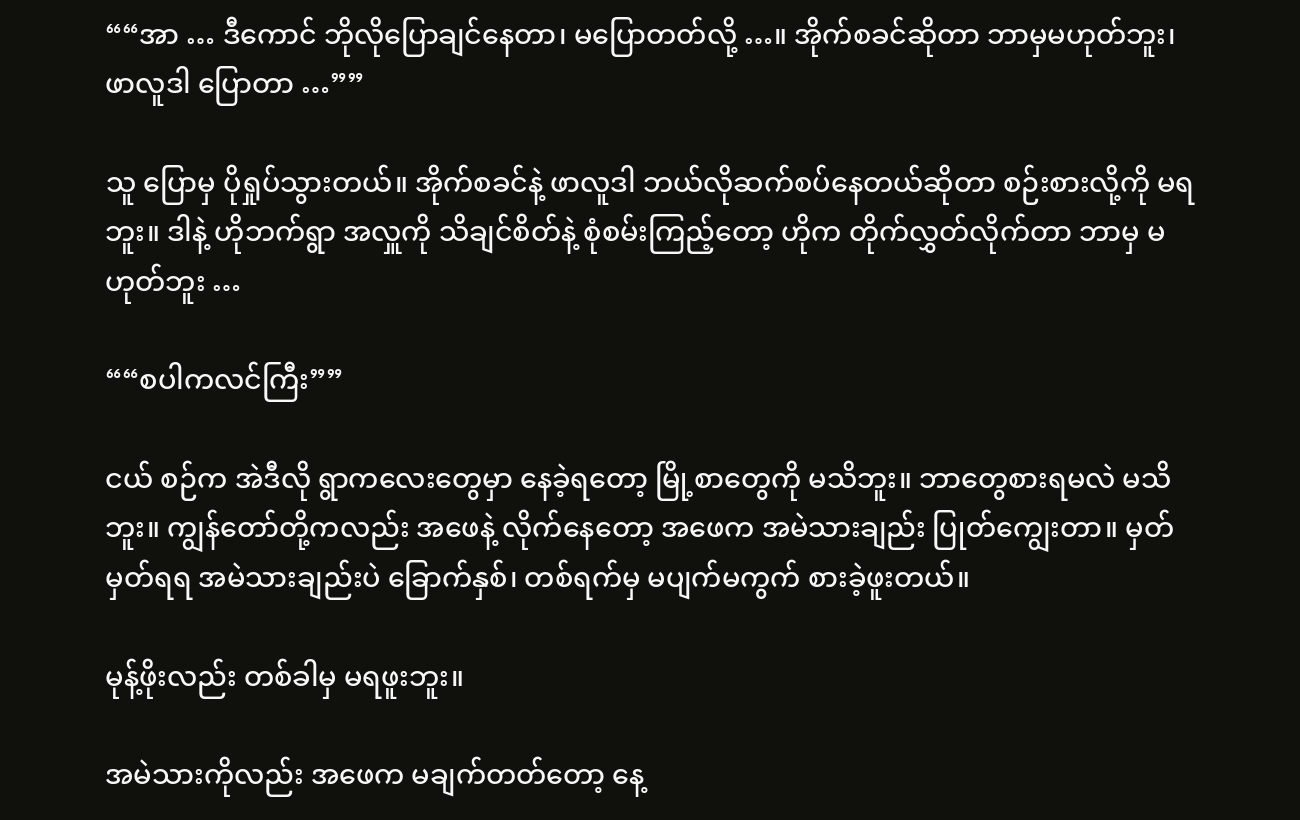““အာ … ဒီကောင် ဘိုလိုပြောချင်နေတာ၊ မပြောတတ်လို့ …။ အိုက်စခင်ဆိုတာ ဘာမှမဟုတ်ဘူး၊ ဖာလူဒါ ပြောတာ …””

သူ ပြောမှ ပိုရှုပ်သွားတယ်။ အိုက်စခင်နဲ့ ဖာလူဒါ ဘယ်လိုဆက်စပ်နေတယ်ဆိုတာ စဉ်းစားလို့ကို မရဘူး။ ဒါနဲ့ ဟိုဘက်ရွာ အလှူကို သိချင်စိတ်နဲ့ စုံစမ်းကြည့်တော့ ဟိုက တိုက်လွှတ်လိုက်တာ ဘာမှ မဟုတ်ဘူး …

““စပါကလင်ကြီး””

ငယ် စဉ်က အဲဒီလို ရွာကလေးတွေမှာ နေခဲ့ရတော့ မြို့စာတွေကို မသိဘူး။ ဘာတွေစားရမလဲ မသိဘူး။ ကျွန်တော်တို့ကလည်း အဖေနဲ့ လိုက်နေတော့ အဖေက အမဲသားချည်း ပြုတ်ကျွေးတာ။ မှတ်မှတ်ရရ အမဲသားချည်းပဲ ခြောက်နှစ်၊ တစ်ရက်မှ မပျက်မကွက် စားခဲ့ဖူးတယ်။

မုန့်ဖိုးလည်း တစ်ခါမှ မရဖူးဘူး။

အမဲသားကိုလည်း အဖေက မချက်တတ်တော့ နေ့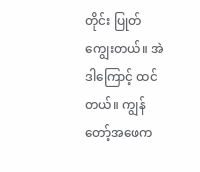တိုင်း ပြုတ်ကျွေးတယ်။ အဲဒါကြောင့် ထင်တယ်။ ကျွန်တော့်အဖေက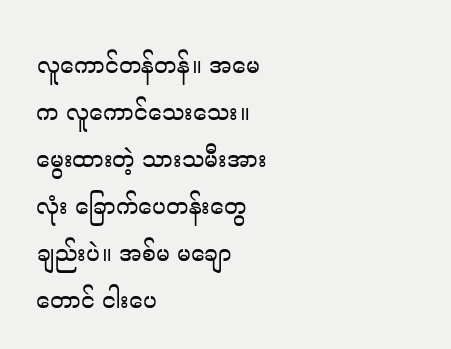လူကောင်တန်တန်။ အမေက လူကောင်သေးသေး။ မွေးထားတဲ့ သားသမီးအားလုံး ခြောက်ပေတန်းတွေချည်းပဲ။ အစ်မ မချောတောင် ငါးပေ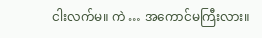ငါးလက်မ။ ကဲ … အကောင်မကြီးလား။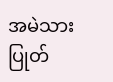အမဲသားပြုတ်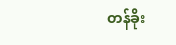တန်ခိုး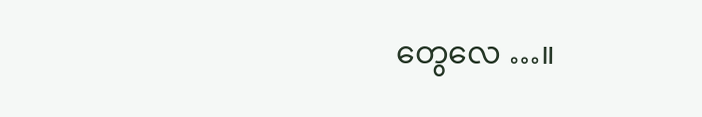တွေလေ …။